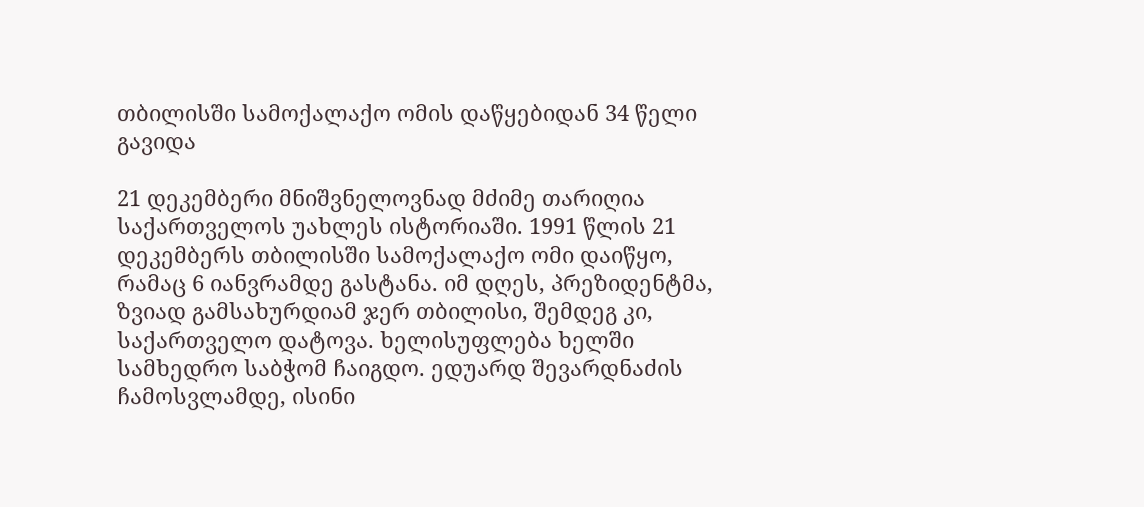თბილისში სამოქალაქო ომის დაწყებიდან 34 წელი გავიდა

21 დეკემბერი მნიშვნელოვნად მძიმე თარიღია საქართველოს უახლეს ისტორიაში. 1991 წლის 21 დეკემბერს თბილისში სამოქალაქო ომი დაიწყო, რამაც 6 იანვრამდე გასტანა. იმ დღეს, პრეზიდენტმა, ზვიად გამსახურდიამ ჯერ თბილისი, შემდეგ კი, საქართველო დატოვა. ხელისუფლება ხელში სამხედრო საბჭომ ჩაიგდო. ედუარდ შევარდნაძის ჩამოსვლამდე, ისინი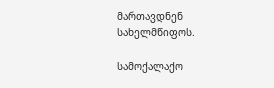მართავდნენ სახელმწიფოს.

სამოქალაქო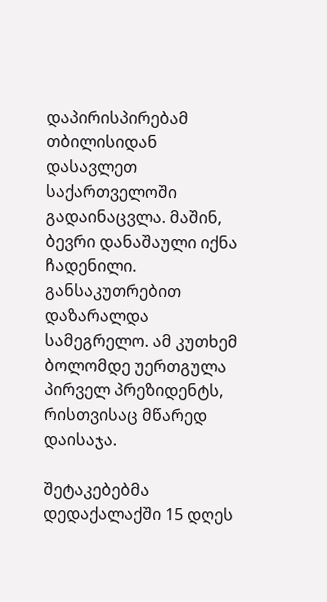დაპირისპირებამ თბილისიდან დასავლეთ საქართველოში გადაინაცვლა. მაშინ, ბევრი დანაშაული იქნა ჩადენილი. განსაკუთრებით დაზარალდა სამეგრელო. ამ კუთხემ ბოლომდე უერთგულა პირველ პრეზიდენტს, რისთვისაც მწარედ დაისაჯა.

შეტაკებებმა დედაქალაქში 15 დღეს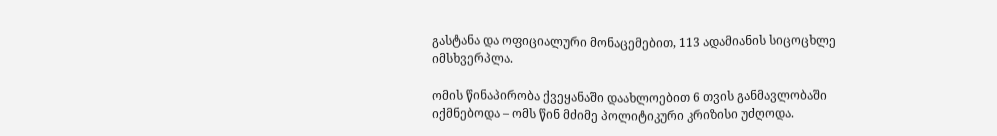გასტანა და ოფიციალური მონაცემებით, 113 ადამიანის სიცოცხლე იმსხვერპლა.

ომის წინაპირობა ქვეყანაში დაახლოებით 6 თვის განმავლობაში იქმნებოდა – ომს წინ მძიმე პოლიტიკური კრიზისი უძღოდა.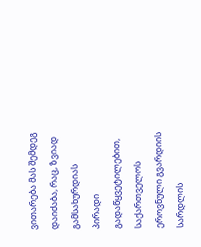ვითარება მას შემდეგ დაიძაბა, რაც, ზვიად გამსახურდიას პირადი გადაწყვეტილებით, საქართველოს ეროვნული გვარდიის სარდლის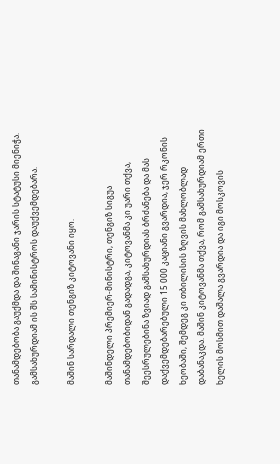თანამდებობა გაუქმდა და შინაგანი ჯარის სტატუსი მიენიჭა. გამსახურდიამ ის შს სამინისტროს დაუქვემდებარა.

მაშინ სარდალი თენგიზ კიტოვანი იყო.

მაშინდელი პრემიერ-მინისტრი, თენგიზ სიგუა თანამდებობიდან გადადგა, კიტოვანმა კი უარი თქვა, შეესრულებინა ზვიად გამსახურდიას ბრძანება და მას დაქვემდებარებული 15 000 კაციანი გვარდია, ჯერ რკონის ხეობაში, შემდეგ კი თბილისის ზღვის მახლობლად დაბანაკდა. მაშინ კიტოვანმა თქვა, რომ გამსახურდიამ ერთი ხელის მოსმით დაშალა გვარდია და იგი მოსკოვის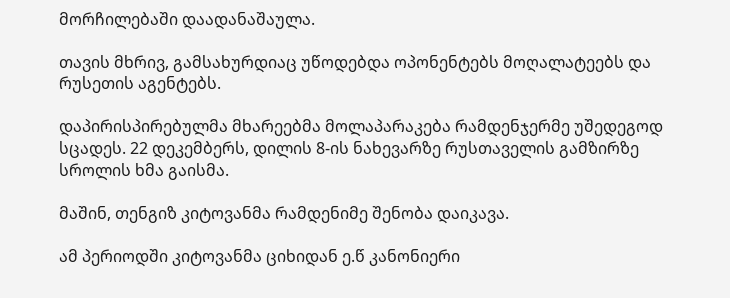მორჩილებაში დაადანაშაულა.

თავის მხრივ, გამსახურდიაც უწოდებდა ოპონენტებს მოღალატეებს და რუსეთის აგენტებს.

დაპირისპირებულმა მხარეებმა მოლაპარაკება რამდენჯერმე უშედეგოდ სცადეს. 22 დეკემბერს, დილის 8-ის ნახევარზე რუსთაველის გამზირზე სროლის ხმა გაისმა.

მაშინ, თენგიზ კიტოვანმა რამდენიმე შენობა დაიკავა.

ამ პერიოდში კიტოვანმა ციხიდან ე.წ კანონიერი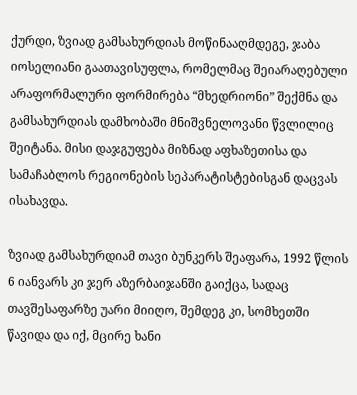ქურდი, ზვიად გამსახურდიას მოწინააღმდეგე, ჯაბა იოსელიანი გაათავისუფლა, რომელმაც შეიარაღებული არაფორმალური ფორმირება “მხედრიონი” შექმნა და გამსახურდიას დამხობაში მნიშვნელოვანი წვლილიც შეიტანა. მისი დაჯგუფება მიზნად აფხაზეთისა და სამაჩაბლოს რეგიონების სეპარატისტებისგან დაცვას ისახავდა.

ზვიად გამსახურდიამ თავი ბუნკერს შეაფარა, 1992 წლის 6 იანვარს კი ჯერ აზერბაიჯანში გაიქცა, სადაც თავშესაფარზე უარი მიიღო, შემდეგ კი, სომხეთში წავიდა და იქ, მცირე ხანი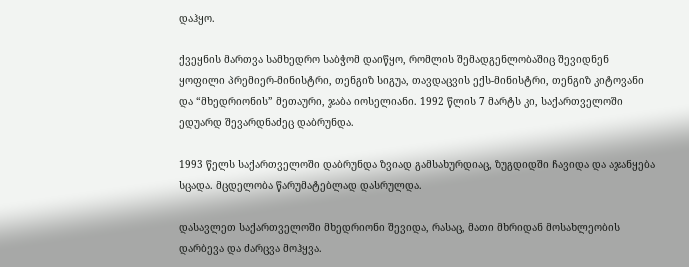დაჰყო.

ქვეყნის მართვა სამხედრო საბჭომ დაიწყო, რომლის შემადგენლობაშიც შევიდნენ ყოფილი პრემიერ-მინისტრი, თენგიზ სიგუა, თავდაცვის ექს-მინისტრი, თენგიზ კიტოვანი და “მხედრიონის” მეთაური, ჯაბა იოსელიანი. 1992 წლის 7 მარტს კი, საქართველოში ედუარდ შევარდნაძეც დაბრუნდა.

1993 წელს საქართველოში დაბრუნდა ზვიად გამსახურდიაც, ზუგდიდში ჩავიდა და აჯანყება სცადა. მცდელობა წარუმატებლად დასრულდა.

დასავლეთ საქართველოში მხედრიონი შევიდა, რასაც, მათი მხრიდან მოსახლეობის დარბევა და ძარცვა მოჰყვა.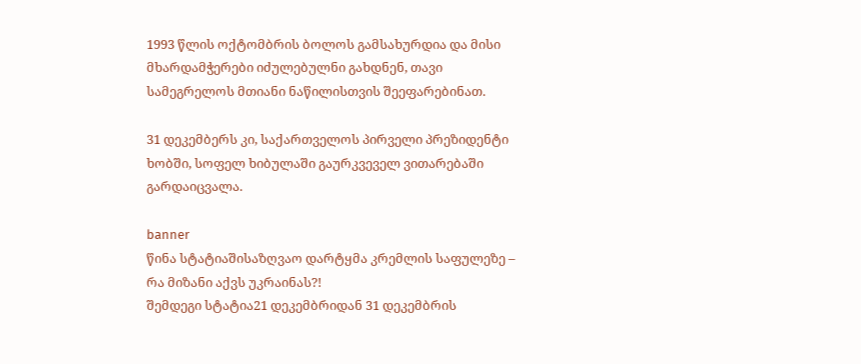1993 წლის ოქტომბრის ბოლოს გამსახურდია და მისი მხარდამჭერები იძულებულნი გახდნენ, თავი სამეგრელოს მთიანი ნაწილისთვის შეეფარებინათ.

31 დეკემბერს კი, საქართველოს პირველი პრეზიდენტი ხობში, სოფელ ხიბულაში გაურკვეველ ვითარებაში გარდაიცვალა.

banner
წინა სტატიაშისაზღვაო დარტყმა კრემლის საფულეზე – რა მიზანი აქვს უკრაინას?!
შემდეგი სტატია21 დეკემბრიდან 31 დეკემბრის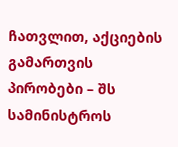ჩათვლით, აქციების გამართვის პირობები – შს სამინისტროს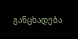განცხადება